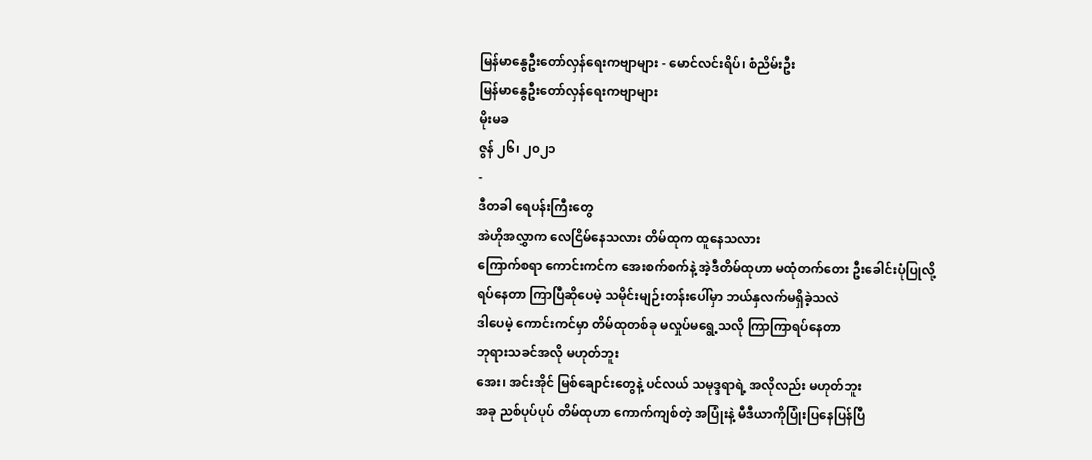မြန်မာနွေဦးတော်လှန်ရေးကဗျာများ - မောင်လင်းရိပ်၊ စံညိမ်းဦး
မြန်မာနွေဦးတော်လှန်ရေးကဗျာများ
မိုးမခ
ဇွန် ၂၆၊ ၂၀၂၁
-
ဒီတခါ ရေပန်းကြီးတွေ
အဲဟိုအလွှာက လေငြိမ်နေသလား တိမ်ထုက ထူနေသလား
ကြောက်စရာ ကောင်းကင်က အေးစက်စက်နဲ့ အဲ့ဒီတိမ်ထုဟာ မထုံတက်တေး ဦးခေါင်းပုံပြုလို့
ရပ်နေတာ ကြာပြီဆိုပေမဲ့ သမိုင်းမျဉ်းတန်းပေါ်မှာ ဘယ်နှလက်မရှိခဲ့သလဲ
ဒါပေမဲ့ ကောင်းကင်မှာ တိမ်ထုတစ်ခု မလှုပ်မရွေ့သလို ကြာကြာရပ်နေတာ
ဘုရားသခင်အလို မဟုတ်ဘူး
အေး၊ အင်းအိုင် မြစ်ချောင်းတွေနဲ့ ပင်လယ် သမုဒ္ဒရာရဲ့ အလိုလည်း မဟုတ်ဘူး
အခု ညစ်ပုပ်ပုပ် တိမ်ထုဟာ ကောက်ကျစ်တဲ့ အပြုံးနဲ့ မီဒီယာကိုပြုံးပြနေပြန်ပြီ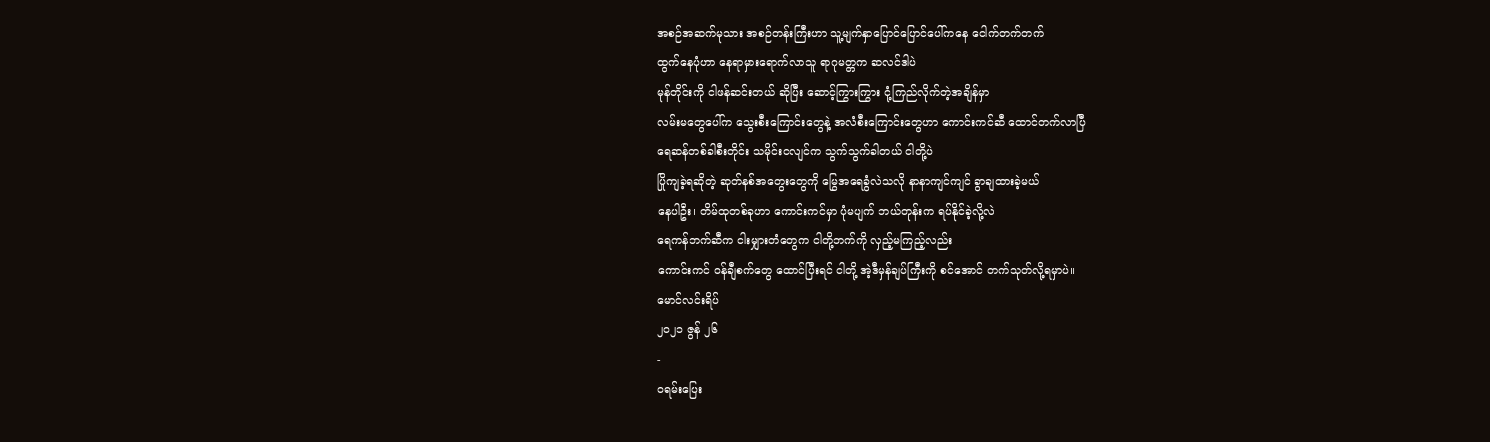အစဉ်အဆက်မုသား အစဉ်တန်းကြီးဟာ သူ့မျက်နှာပြောင်ပြောင်ပေါ်ကနေ ငေါက်တက်တက်
ထွက်နေပုံဟာ နေရာမှားရောက်လာသူ ရာဂုမတ္တက ဆလင်ဒါပဲ
မုန်တိုင်းကို ငါဖန်ဆင်းတယ် ဆိုပြီး ဆောင့်ကြွားကြွား ငုံ့ကြည်လိုက်တဲ့အချိန်မှာ
လမ်းမတွေပေါ်က သွေးစီးကြောင်းတွေနဲ့ အလံစီးကြောင်းတွေဟာ ကောင်းကင်ဆီ ထောင်တက်လာပြီ
ရေဆန်တစ်ခါစီးတိုင်း သမိုင်းငလျင်က သွက်သွက်ခါတယ် ငါတို့ပဲ
ပြိုကျခဲ့ရဆိုတဲ့ ဆုတ်နစ်အတွေးတွေကို မြွေအရေခွံလဲသလို နာနာကျင်ကျင် ခွာချထားခဲ့မယ်
နေပါဦး၊ တိမ်ထုတစ်ခုဟာ ကောင်းကင်မှာ ပုံမပျက် ဘယ်တုန်းက ရပ်နိုင်ခဲ့လို့လဲ
ရေကန်ဘက်ဆီက ငါးမျှားတံတွေက ငါတို့ဘက်ကို လှည့်မကြည့်လည်း
ကောင်းကင် ဝန်ချီစက်တွေ ထောင်ပြီးရင် ငါတို့ အဲ့ဒီမှန်ချပ်ကြီးကို စင်အောင် တက်သုတ်လို့ရမှာပဲ။
မောင်လင်းရိပ်
၂၀၂၁ ဇွန် ၂၆
-
ဝရမ်းပြေး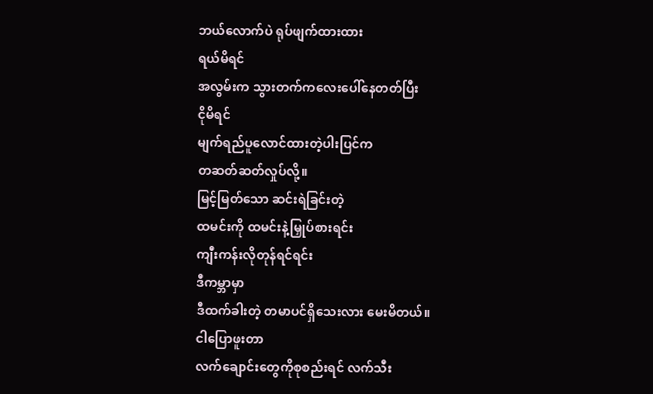ဘယ်လောက်ပဲ ရုပ်ဖျက်ထားထား
ရယ်မိရင်
အလွမ်းက သွားတက်ကလေးပေါ်နေတတ်ပြီး
ငိုမိရင်
မျက်ရည်ပူလောင်ထားတဲ့ပါးပြင်က
တဆတ်ဆတ်လှုပ်လို့။
မြင့်မြတ်သော ဆင်းရဲခြင်းတဲ့
ထမင်းကို ထမင်းနဲ့မြှုပ်စားရင်း
ကျီးကန်းလိုတုန်ရင်ရင်း
ဒီကမ္ဘာမှာ
ဒီထက်ခါးတဲ့ တမာပင်ရှိသေးလား မေးမိတယ်။
ငါပြောဖူးတာ
လက်ချောင်းတွေကိုစုစည်းရင် လက်သီး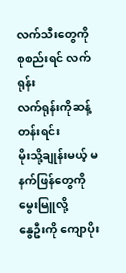လက်သီးတွေကို စုစည်းရင် လက်ရုန်း
လက်ရုန်းကိုဆန့်တန်းရင်း
မိုးသို့ချုန်းမယ့် မနက်ဖြန်တွေကို မွေးမြူလို့
နွေဦးကို ကျောပိုး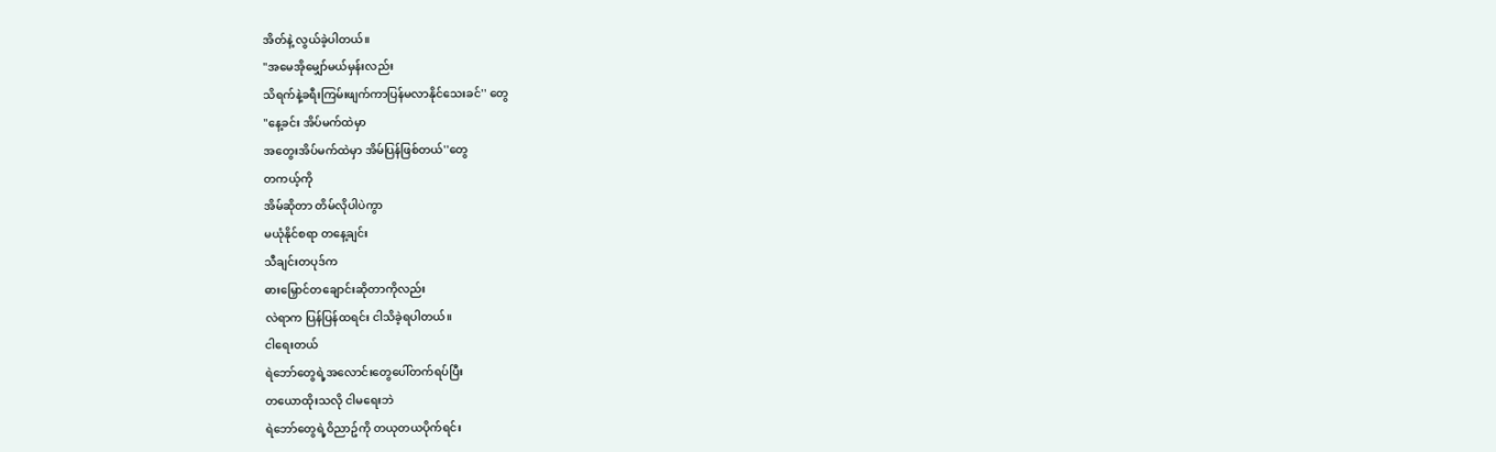အိတ်နဲ့ လွယ်ခဲ့ပါတယ်။
"အမေအိုမျှော်မယ်မှန်းလည်း
သိရက်နဲ့ခရီးကြမ်းဖျက်ကာပြန်မလာနိုင်သေးခင်'' တွေ
"နေ့ခင်း အိပ်မက်ထဲမှာ
အတွေးအိပ်မက်ထဲမှာ အိမ်ပြန်ဖြစ်တယ်''တွေ
တကယ့်ကို
အိမ်ဆိုတာ တိမ်လိုပါပဲကွာ
မယုံနိုင်စရာ တနေ့ချင်း
သီချင်းတပုဒ်က
ဓားမြှောင်တချောင်းဆိုတာကိုလည်း
လဲရာက ပြန်ပြန်ထရင်း ငါသိခဲ့ရပါတယ်။
ငါရေးတယ်
ရဲဘော်တွေရဲ့အလောင်းတွေပေါ်တက်ရပ်ပြီး
တယောထိုးသလို ငါမရေးဘဲ
ရဲဘော်တွေရဲ့ဝိညာဥ်ကို တယုတယပိုက်ရင်း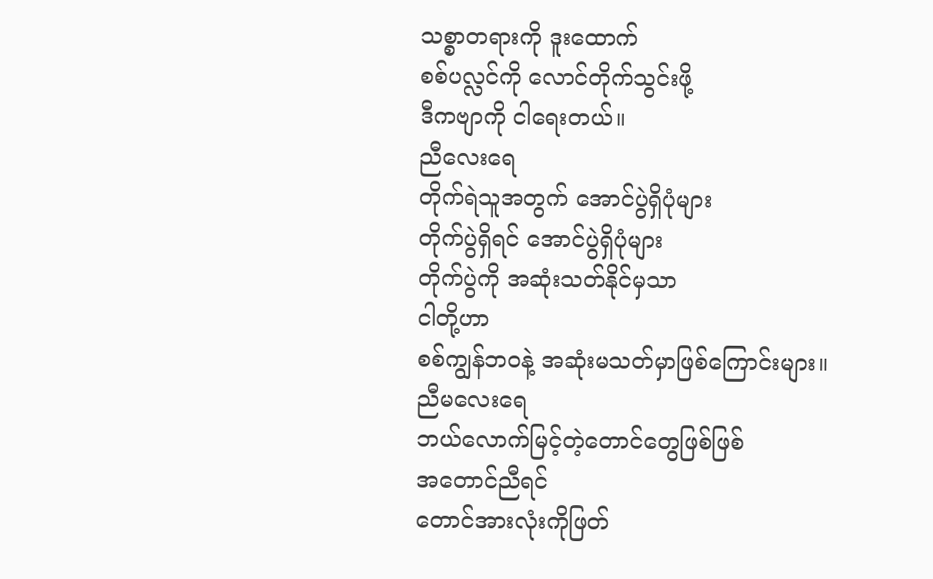သစ္စာတရားကို ဒူးထောက်
စစ်ပလ္လင်ကို လောင်တိုက်သွင်းဖို့
ဒီကဗျာကို ငါရေးတယ်။
ညီလေးရေ
တိုက်ရဲသူအတွက် အောင်ပွဲရှိပုံများ
တိုက်ပွဲရှိရင် အောင်ပွဲရှိပုံများ
တိုက်ပွဲကို အဆုံးသတ်နိုင်မှသာ
ငါတို့ဟာ
စစ်ကျွန်ဘဝနဲ့ အဆုံးမသတ်မှာဖြစ်ကြောင်းများ။
ညီမလေးရေ
ဘယ်လောက်မြင့်တဲ့တောင်တွေဖြစ်ဖြစ်
အတောင်ညီရင်
တောင်အားလုံးကိုဖြတ်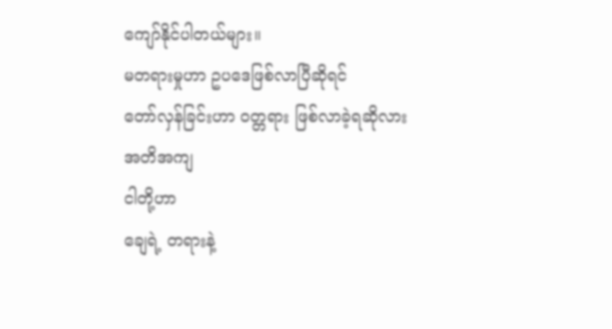ကျော်နိုင်ပါတယ်များ။
မတရားမှုဟာ ဥပဒေဖြစ်လာပြီဆိုရင်
တော်လှန်ခြင်းဟာ ဝတ္တရား ဖြစ်လာခဲ့ရဆိုလား
အတိအကျ
ငါတို့ဟာ
ချေရဲ့ တရားနဲ့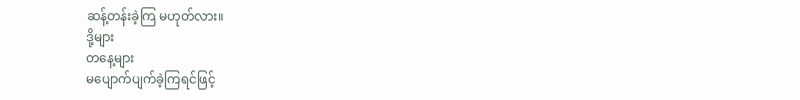ဆန့်တန်းခဲ့ကြ မဟုတ်လား။
ဒို့များ
တနေ့များ
မပျောက်ပျက်ခဲ့ကြရင်ဖြင့်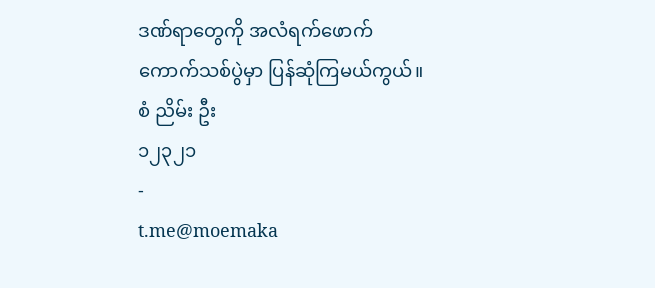ဒဏ်ရာတွေကို အလံရက်ဖောက်
ကောက်သစ်ပွဲမှာ ပြန်ဆုံကြမယ်ကွယ်။
စံ ညိမ်း ဦး
၁၂၃၂၁
-
t.me@moemaka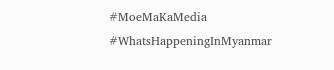#MoeMaKaMedia
#WhatsHappeningInMyanmar